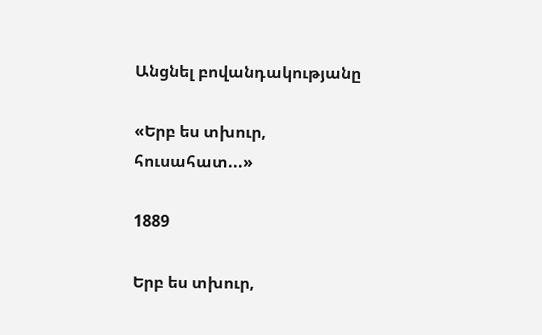Անցնել բովանդակությանը

«Երբ ես տխուր, հուսահատ...»

1889

Երբ ես տխուր,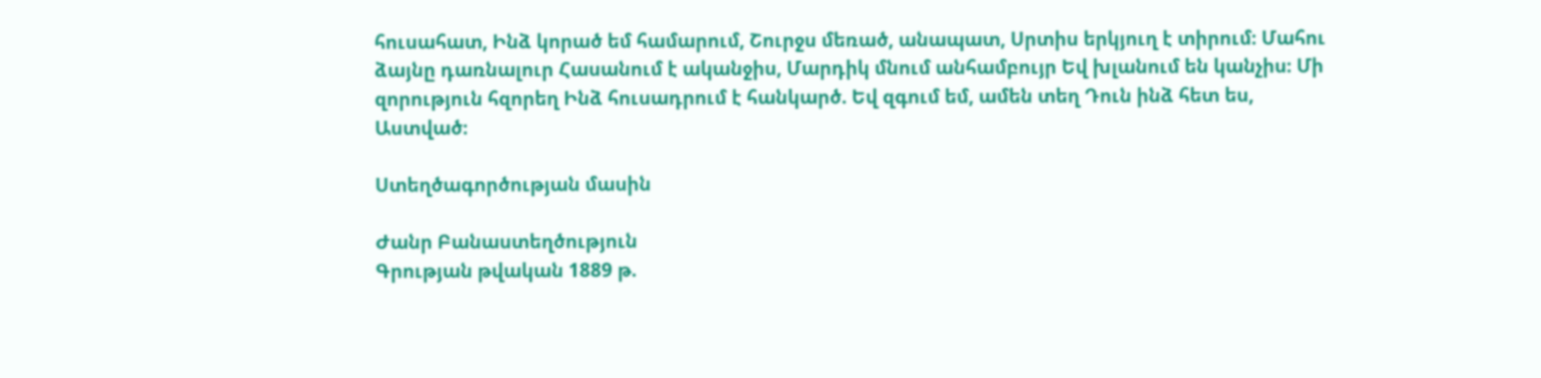հուսահատ, Ինձ կորած եմ համարում, Շուրջս մեռած, անապատ, Սրտիս երկյուղ է տիրում։ Մահու ձայնը դառնալուր Հասանում է ականջիս, Մարդիկ մնում անհամբույր Եվ խլանում են կանչիս։ Մի զորություն հզորեղ Ինձ հուսադրում է հանկարծ. Եվ զգում եմ, ամեն տեղ Դուն ինձ հետ ես, Աստված։

Ստեղծագործության մասին

Ժանր Բանաստեղծություն
Գրության թվական 1889 թ.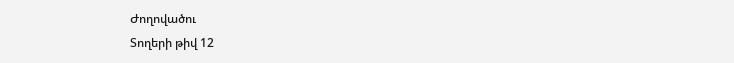Ժողովածու
Տողերի թիվ 12